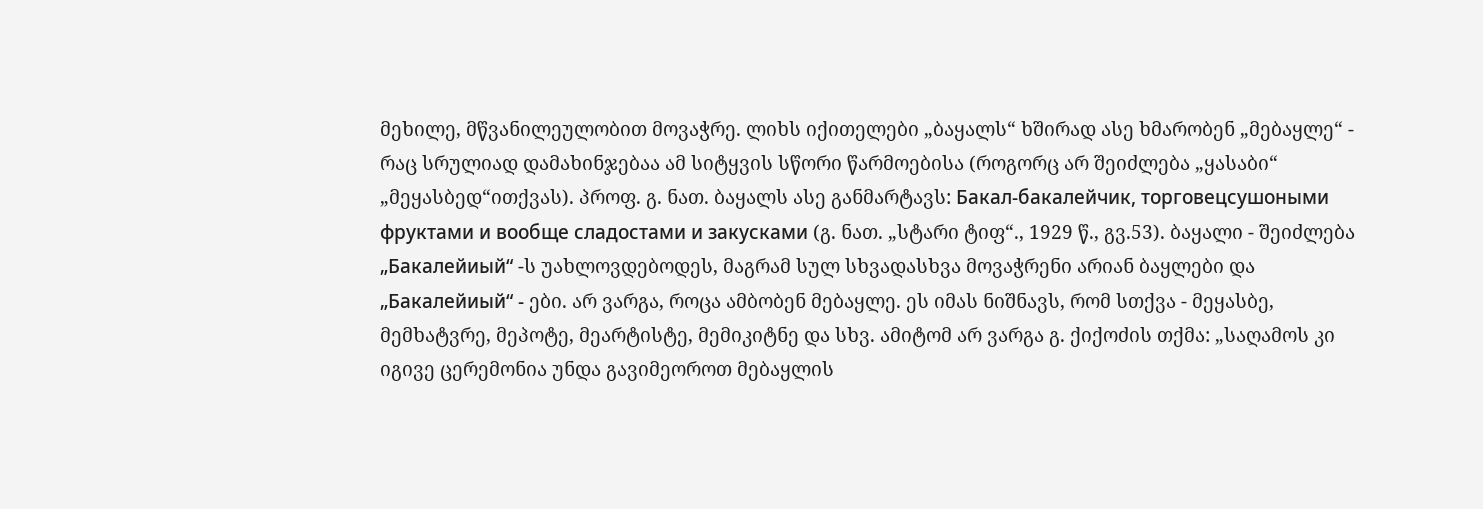მეხილე, მწვანილეულობით მოვაჭრე. ლიხს იქითელები „ბაყალს“ ხშირად ასე ხმარობენ „მებაყლე“ - რაც სრულიად დამახინჯებაა ამ სიტყვის სწორი წარმოებისა (როგორც არ შეიძლება „ყასაბი“ „მეყასბედ“ითქვას). პროფ. გ. ნათ. ბაყალს ასე განმარტავს: Бакал-бакалейчик, торговецсушоными фруктами и вообще сладостами и закусками (გ. ნათ. „სტარი ტიფ“., 1929 წ., გვ.53). ბაყალი - შეიძლება „Бакалейиый“ -ს უახლოვდებოდეს, მაგრამ სულ სხვადასხვა მოვაჭრენი არიან ბაყლები და „Бакалейиый“ - ები. არ ვარგა, როცა ამბობენ მებაყლე. ეს იმას ნიშნავს, რომ სთქვა - მეყასბე, მემხატვრე, მეპოტე, მეარტისტე, მემიკიტნე და სხვ. ამიტომ არ ვარგა გ. ქიქოძის თქმა: „საღამოს კი იგივე ცერემონია უნდა გავიმეოროთ მებაყლის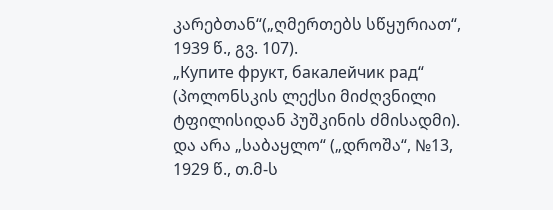კარებთან“(„ღმერთებს სწყურიათ“, 1939 წ., გვ. 107).
„Купите фрукт, бакалейчик рад“ (პოლონსკის ლექსი მიძღვნილი ტფილისიდან პუშკინის ძმისადმი). და არა „საბაყლო“ („დროშა“, №13, 1929 წ., თ.მ-ს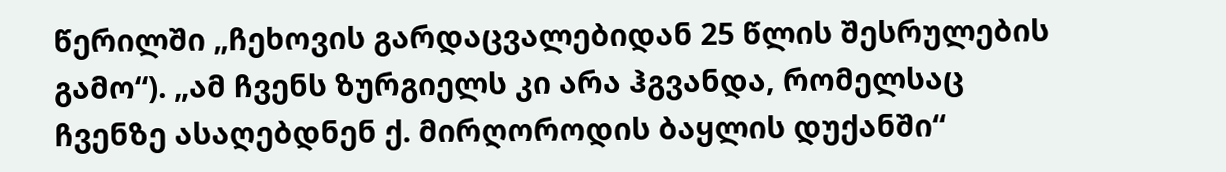წერილში „ჩეხოვის გარდაცვალებიდან 25 წლის შესრულების გამო“). „ამ ჩვენს ზურგიელს კი არა ჰგვანდა, რომელსაც ჩვენზე ასაღებდნენ ქ. მირღოროდის ბაყლის დუქანში“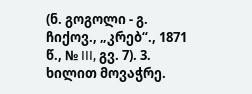(ნ. გოგოლი - გ. ჩიქოვ., „კრებ“., 1871 წ., № III, გვ. 7). 3. ხილით მოვაჭრე.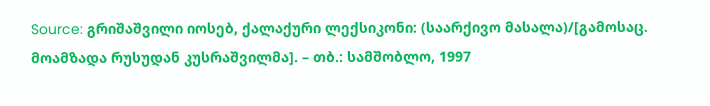Source: გრიშაშვილი იოსებ, ქალაქური ლექსიკონი: (საარქივო მასალა)/[გამოსაც. მოამზადა რუსუდან კუსრაშვილმა]. – თბ.: სამშობლო, 1997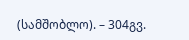(სამშობლო). – 304გვ.